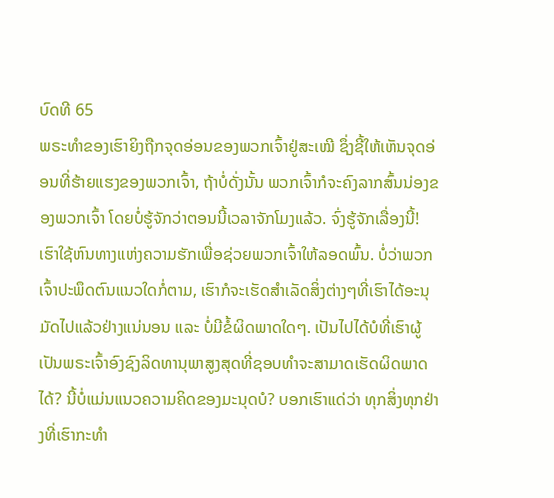ບົດທີ 65
ພຣະທຳຂອງເຮົາຍິງຖືກຈຸດອ່ອນຂອງພວກເຈົ້າຢູ່ສະເໝີ ຊຶ່ງຊີ້ໃຫ້ເຫັນຈຸດອ່ອນທີ່ຮ້າຍແຮງຂອງພວກເຈົ້າ, ຖ້າບໍ່ດັ່ງນັ້ນ ພວກເຈົ້າກໍຈະຄົງລາກສົ້ນນ່ອງຂອງພວກເຈົ້າ ໂດຍບໍ່ຮູ້ຈັກວ່າຕອນນີ້ເວລາຈັກໂມງແລ້ວ. ຈົ່ງຮູ້ຈັກເລື່ອງນີ້! ເຮົາໃຊ້ຫົນທາງແຫ່ງຄວາມຮັກເພື່ອຊ່ວຍພວກເຈົ້າໃຫ້ລອດພົ້ນ. ບໍ່ວ່າພວກເຈົ້າປະພຶດຕົນແນວໃດກໍ່ຕາມ, ເຮົາກໍຈະເຮັດສຳເລັດສິ່ງຕ່າງໆທີ່ເຮົາໄດ້ອະນຸມັດໄປແລ້ວຢ່າງແນ່ນອນ ແລະ ບໍ່ມີຂໍ້ຜິດພາດໃດໆ. ເປັນໄປໄດ້ບໍທີ່ເຮົາຜູ້ເປັນພຣະເຈົ້າອົງຊົງລິດທານຸພາສູງສຸດທີ່ຊອບທຳຈະສາມາດເຮັດຜິດພາດໄດ້? ນີ້ບໍ່ແມ່ນແນວຄວາມຄິດຂອງມະນຸດບໍ? ບອກເຮົາແດ່ວ່າ ທຸກສິ່ງທຸກຢ່າງທີ່ເຮົາກະທຳ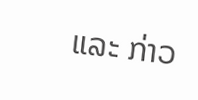ແລະ ກ່າວ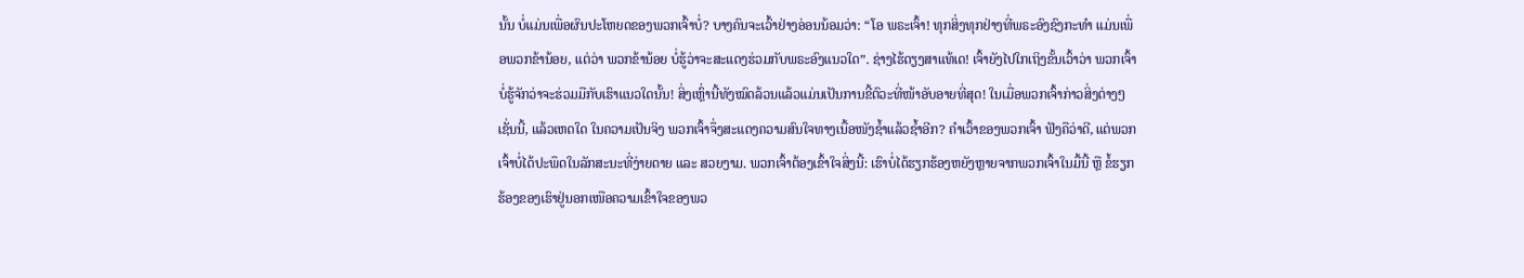ນັ້ນ ບໍ່ແມ່ນເພື່ອຜົນປະໂຫຍດຂອງພວກເຈົ້າບໍ່? ບາງຄົນຈະເວົ້າຢ່າງອ່ອນນ້ອມວ່າ: “ໂອ ພຣະເຈົ້າ! ທຸກສິ່ງທຸກຢ່າງທີ່ພຣະອົງຊົງກະທຳ ແມ່ນເພື່ອພວກຂ້ານ້ອຍ, ແຕ່ວ່າ ພວກຂ້ານ້ອຍ ບໍ່ຮູ້ວ່າຈະສະແດງຮ່ວມກັບພຣະອົງແນວໃດ”. ຊ່າງໄຮ້ດຽງສາແທ້ເດ! ເຈົ້າຍັງໄປໃກເຖິງຂັ້ນເວົ້າວ່າ ພວກເຈົ້າບໍ່ຮູ້ຈັກວ່າຈະຮ່ວມມືກັບເຮົາແນວໃດນັ້ນ! ສິ່ງເຫຼົ່ານີ້ທັງໝົດລ້ວນແລ້ວແມ່ນເປັນການຂີ້ຕົວະທີ່ໜ້າອັບອາຍທີ່ສຸດ! ໃນເມື່ອພວກເຈົ້າກ່າວສິ່ງຕ່າງໆເຊັ່ນນີ້, ແລ້ວເຫດໃດ ໃນຄວາມເປັນຈິງ ພວກເຈົ້າຈຶ່ງສະແດງຄວາມສົນໃຈທາງເນື້ອໜັງຊ້ຳແລ້ວຊ້ຳອີກ? ຄຳເວົ້າຂອງພວກເຈົ້າ ຟັງຄືວ່າດີ, ແຕ່ພວກເຈົ້າບໍ່ໄດ້ປະພຶດໃນລັກສະນະທີ່ງ່າຍດາຍ ແລະ ສວຍງາມ. ພວກເຈົ້າຕ້ອງເຂົ້າໃຈສິ່ງນີ້: ເຮົາບໍ່ໄດ້ຮຽກຮ້ອງຫຍັງຫຼາຍຈາກພວກເຈົ້າໃນມື້ນີ້ ຫຼື ຂໍ້ຮຽກຮ້ອງຂອງເຮົາຢູ່ນອກເໜືອຄວາມເຂົ້າໃຈຂອງພວ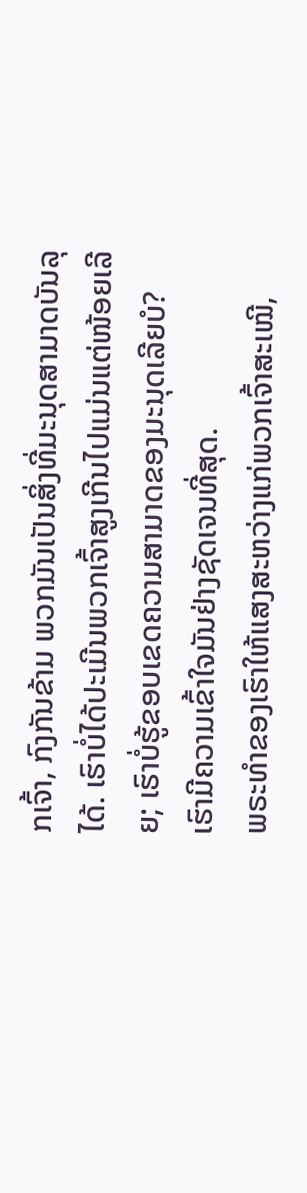ກເຈົ້າ, ກົງກັນຂ້າມ ພວກມັນເປັນສິ່ງທີ່ມະນຸດສາມາດບັນລຸໄດ້. ເຮົາບໍ່ໄດ້ປະເມີນພວກເຈົ້າສູງເກີນໄປແມ່ນແຕ່ໜ້ອຍເລີຍ; ເຮົາບໍ່ຮູ້ຂອບເຂດຄວາມສາມາດຂອງມະນຸດເລີຍບໍ? ເຮົາມີຄວາມເຂົ້າໃຈມັນຢ່າງຊັດເຈນທີ່ສຸດ.
ພຣະທຳຂອງເຮົາໃຫ້ແສງສະຫວ່າງແກ່ພວກເຈົ້າສະເໝີ,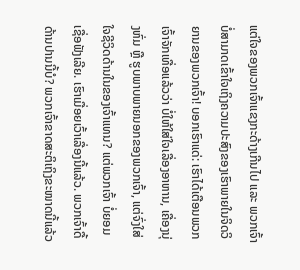ແຕ່ໃຈຂອງພວກເຈົ້າແຂງກະດ້າງເກີນໄປ ແລະ ພວກເຈົ້າບໍ່ສາມາດເຂົ້າໃຈເຖິງຄວາມປະສົງຂອງເຮົາພາຍໃນຈິດວິຍານຂອງພວກເຈົ້າ! ບອກເຮົາແດ່: ເຮົາໄດ້ເຕືອນພວກເຈົ້າຈັກເທື່ອແລ້ວວ່າ ບໍ່ໃຫ້ໃສ່ໃຈເລື່ອງອາຫານ, ເຄື່ອງນຸ່ງຫົ່ມ ຫຼື ຮູບພາບພາຍນອກຂອງພວກເຈົ້າ, ແຕ່ຈົ່ງໃສ່ໃຈຊີວິດດ້ານໃນຂອງເຈົ້າແທນ? ແຕ່ພວກເຈົ້າ ບໍ່ຍອມເຊື່ອຟັງເລີຍ. ເຮົາເມື່ອຍເວົ້າເລື່ອງນີ້ແລ້ວ. ພວກເຈົ້າດື້ດ້ານປານນີ້ບໍ? ພວກເຈົ້າຂາດສະຕິເຖິງຂະໜາດນີ້ແລ້ວ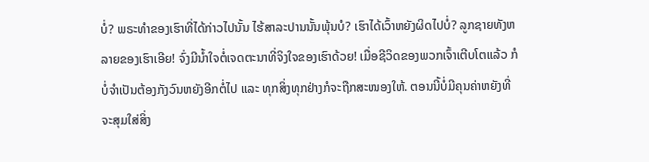ບໍ່? ພຣະທຳຂອງເຮົາທີ່ໄດ້ກ່າວໄປນັ້ນ ໄຮ້ສາລະປານນັ້ນພຸ້ນບໍ? ເຮົາໄດ້ເວົ້າຫຍັງຜິດໄປບໍ່? ລູກຊາຍທັງຫລາຍຂອງເຮົາເອີຍ! ຈົ່ງມີນໍ້າໃຈຕໍ່ເຈດຕະນາທີ່ຈິງໃຈຂອງເຮົາດ້ວຍ! ເມື່ອຊີວິດຂອງພວກເຈົ້າເຕີບໂຕແລ້ວ ກໍບໍ່ຈຳເປັນຕ້ອງກັງວົນຫຍັງອີກຕໍ່ໄປ ແລະ ທຸກສິ່ງທຸກຢ່າງກໍຈະຖືກສະໜອງໃຫ້. ຕອນນີ້ບໍ່ມີຄຸນຄ່າຫຍັງທີ່ຈະສຸມໃສ່ສິ່ງ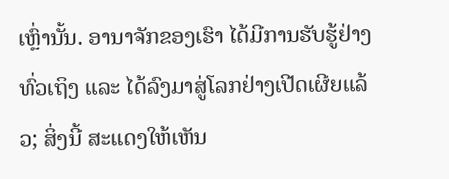ເຫຼົ່ານັ້ນ. ອານາຈັກຂອງເຮົາ ໄດ້ມີການຮັບຮູ້ຢ່າງທົ່ວເຖິງ ແລະ ໄດ້ລົງມາສູ່ໂລກຢ່າງເປີດເຜີຍແລ້ວ; ສິ່ງນີ້ ສະແດງໃຫ້ເຫັນ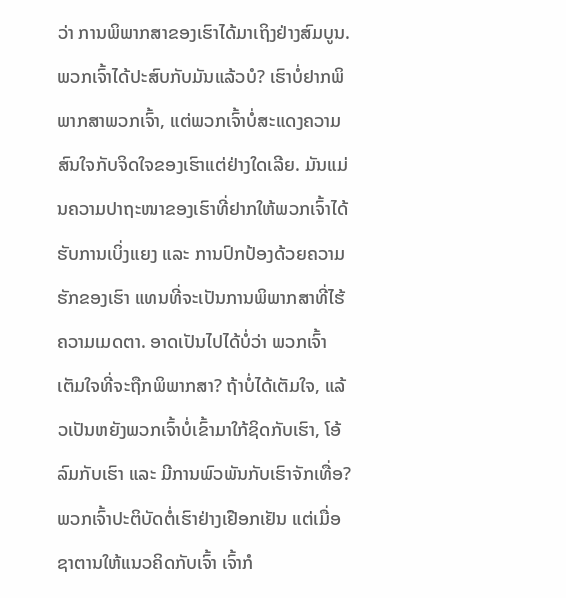ວ່າ ການພິພາກສາຂອງເຮົາໄດ້ມາເຖິງຢ່າງສົມບູນ. ພວກເຈົ້າໄດ້ປະສົບກັບມັນແລ້ວບໍ? ເຮົາບໍ່ຢາກພິພາກສາພວກເຈົ້າ, ແຕ່ພວກເຈົ້າບໍ່ສະແດງຄວາມສົນໃຈກັບຈິດໃຈຂອງເຮົາແຕ່ຢ່າງໃດເລີຍ. ມັນແມ່ນຄວາມປາຖະໜາຂອງເຮົາທີ່ຢາກໃຫ້ພວກເຈົ້າໄດ້ຮັບການເບິ່ງແຍງ ແລະ ການປົກປ້ອງດ້ວຍຄວາມຮັກຂອງເຮົາ ແທນທີ່ຈະເປັນການພິພາກສາທີ່ໄຮ້ຄວາມເມດຕາ. ອາດເປັນໄປໄດ້ບໍ່ວ່າ ພວກເຈົ້າເຕັມໃຈທີ່ຈະຖືກພິພາກສາ? ຖ້າບໍ່ໄດ້ເຕັມໃຈ, ແລ້ວເປັນຫຍັງພວກເຈົ້າບໍ່ເຂົ້າມາໃກ້ຊິດກັບເຮົາ, ໂອ້ລົມກັບເຮົາ ແລະ ມີການພົວພັນກັບເຮົາຈັກເທື່ອ? ພວກເຈົ້າປະຕິບັດຕໍ່ເຮົາຢ່າງເຢືອກເຢັນ ແຕ່ເມື່ອຊາຕານໃຫ້ແນວຄິດກັບເຈົ້າ ເຈົ້າກໍ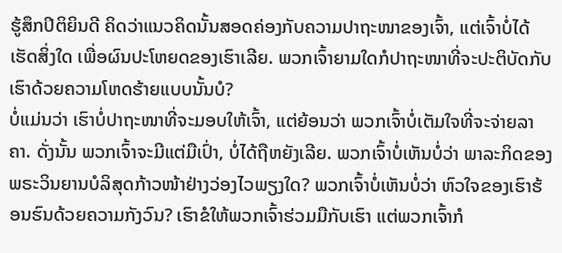ຮູ້ສຶກປິຕິຍິນດີ ຄິດວ່າແນວຄິດນັ້ນສອດຄ່ອງກັບຄວາມປາຖະໜາຂອງເຈົ້າ, ແຕ່ເຈົ້າບໍ່ໄດ້ເຮັດສິ່ງໃດ ເພື່ອຜົນປະໂຫຍດຂອງເຮົາເລີຍ. ພວກເຈົ້າຍາມໃດກໍປາຖະໜາທີ່ຈະປະຕິບັດກັບເຮົາດ້ວຍຄວາມໂຫດຮ້າຍແບບນັ້ນບໍ?
ບໍ່ແມ່ນວ່າ ເຮົາບໍ່ປາຖະໜາທີ່ຈະມອບໃຫ້ເຈົ້າ, ແຕ່ຍ້ອນວ່າ ພວກເຈົ້າບໍ່ເຕັມໃຈທີ່ຈະຈ່າຍລາຄາ. ດັ່ງນັ້ນ ພວກເຈົ້າຈະມີແຕ່ມືເປົ່າ, ບໍ່ໄດ້ຖືຫຍັງເລີຍ. ພວກເຈົ້າບໍ່ເຫັນບໍ່ວ່າ ພາລະກິດຂອງພຣະວິນຍານບໍລິສຸດກ້າວໜ້າຢ່າງວ່ອງໄວພຽງໃດ? ພວກເຈົ້າບໍ່ເຫັນບໍ່ວ່າ ຫົວໃຈຂອງເຮົາຮ້ອນຮົນດ້ວຍຄວາມກັງວົນ? ເຮົາຂໍໃຫ້ພວກເຈົ້າຮ່ວມມືກັບເຮົາ ແຕ່ພວກເຈົ້າກໍ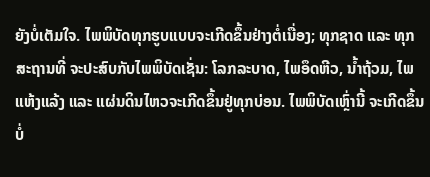ຍັງບໍ່ເຕັມໃຈ. ໄພພິບັດທຸກຮູບແບບຈະເກີດຂຶ້ນຢ່າງຕໍ່ເນື່ອງ; ທຸກຊາດ ແລະ ທຸກສະຖານທີ່ ຈະປະສົບກັບໄພພິບັດເຊັ່ນ: ໂລກລະບາດ, ໄພອຶດຫີວ, ນ້ຳຖ້ວມ, ໄພແຫ້ງແລ້ງ ແລະ ແຜ່ນດິນໄຫວຈະເກີດຂຶ້ນຢູ່ທຸກບ່ອນ. ໄພພິບັດເຫຼົ່ານີ້ ຈະເກີດຂຶ້ນບໍ່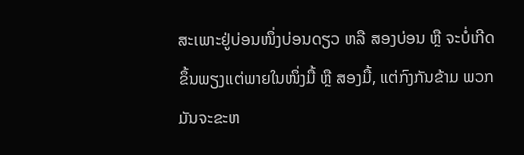ສະເພາະຢູ່ບ່ອນໜຶ່ງບ່ອນດຽວ ຫລື ສອງບ່ອນ ຫຼື ຈະບໍ່ເກີດຂຶ້ນພຽງແຕ່ພາຍໃນໜຶ່ງມື້ ຫຼື ສອງມື້, ແຕ່ກົງກັນຂ້າມ ພວກມັນຈະຂະຫ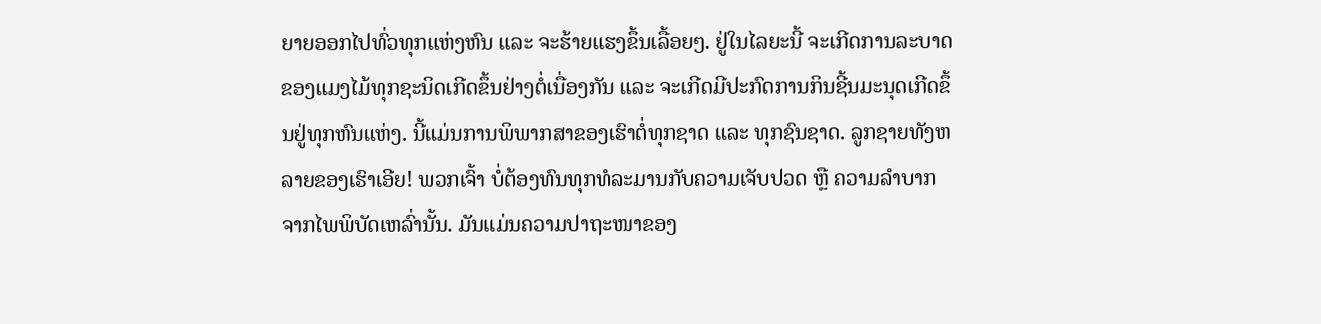ຍາຍອອກໄປທົ່ວທຸກແຫ່ງຫົນ ແລະ ຈະຮ້າຍແຮງຂຶ້ນເລື້ອຍໆ. ຢູ່ໃນໄລຍະນີ້ ຈະເກີດການລະບາດຂອງແມງໄມ້ທຸກຊະນິດເກີດຂຶ້ນຢ່າງຕໍ່ເນື່ອງກັນ ແລະ ຈະເກີດມີປະກົດການກິນຊີ້ນມະນຸດເກີດຂຶ້ນຢູ່ທຸກຫົນແຫ່ງ. ນີ້ແມ່ນການພິພາກສາຂອງເຮົາຕໍ່ທຸກຊາດ ແລະ ທຸກຊົນຊາດ. ລູກຊາຍທັງຫລາຍຂອງເຮົາເອີຍ! ພວກເຈົ້າ ບໍ່ຕ້ອງທົນທຸກທໍລະມານກັບຄວາມເຈັບປວດ ຫຼື ຄວາມລໍາບາກຈາກໄພພິບັດເຫລົ່ານັ້ນ. ມັນແມ່ນຄວາມປາຖະໜາຂອງ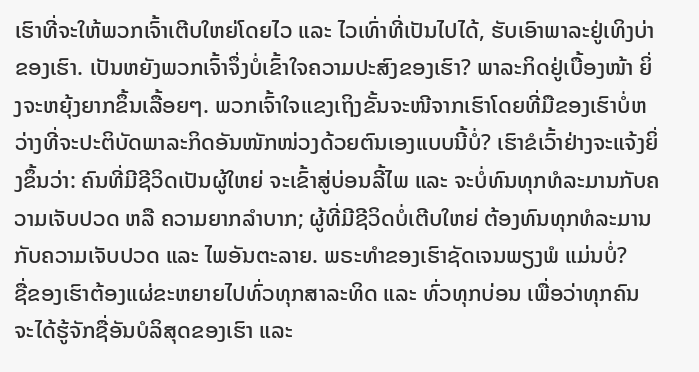ເຮົາທີ່ຈະໃຫ້ພວກເຈົ້າເຕີບໃຫຍ່ໂດຍໄວ ແລະ ໄວເທົ່າທີ່ເປັນໄປໄດ້, ຮັບເອົາພາລະຢູ່ເທິງບ່າຂອງເຮົາ. ເປັນຫຍັງພວກເຈົ້າຈຶ່ງບໍ່ເຂົ້າໃຈຄວາມປະສົງຂອງເຮົາ? ພາລະກິດຢູ່ເບື້ອງໜ້າ ຍິ່ງຈະຫຍຸ້ງຍາກຂຶ້ນເລື້ອຍໆ. ພວກເຈົ້າໃຈແຂງເຖິງຂັ້ນຈະໜີຈາກເຮົາໂດຍທີ່ມືຂອງເຮົາບໍ່ຫວ່າງທີ່ຈະປະຕິບັດພາລະກິດອັນໜັກໜ່ວງດ້ວຍຕົນເອງແບບນີ້ບໍ່? ເຮົາຂໍເວົ້າຢ່າງຈະແຈ້ງຍິ່ງຂຶ້ນວ່າ: ຄົນທີ່ມີຊີວິດເປັນຜູ້ໃຫຍ່ ຈະເຂົ້າສູ່ບ່ອນລີ້ໄພ ແລະ ຈະບໍ່ທົນທຸກທໍລະມານກັບຄວາມເຈັບປວດ ຫລື ຄວາມຍາກລຳບາກ; ຜູ້ທີ່ມີຊີວິດບໍ່ເຕີບໃຫຍ່ ຕ້ອງທົນທຸກທໍລະມານກັບຄວາມເຈັບປວດ ແລະ ໄພອັນຕະລາຍ. ພຣະທຳຂອງເຮົາຊັດເຈນພຽງພໍ ແມ່ນບໍ່?
ຊື່ຂອງເຮົາຕ້ອງແຜ່ຂະຫຍາຍໄປທົ່ວທຸກສາລະທິດ ແລະ ທົ່ວທຸກບ່ອນ ເພື່ອວ່າທຸກຄົນຈະໄດ້ຮູ້ຈັກຊື່ອັນບໍລິສຸດຂອງເຮົາ ແລະ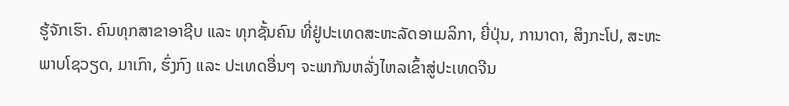ຮູ້ຈັກເຮົາ. ຄົນທຸກສາຂາອາຊີບ ແລະ ທຸກຊັ້ນຄົນ ທີ່ຢູ່ປະເທດສະຫະລັດອາເມລິກາ, ຍີ່ປຸ່ນ, ການາດາ, ສິງກະໂປ, ສະຫະພາບໂຊວຽດ, ມາເກົາ, ຮົ່ງກົງ ແລະ ປະເທດອື່ນໆ ຈະພາກັນຫລັ່ງໄຫລເຂົ້າສູ່ປະເທດຈີນ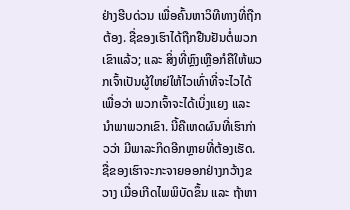ຢ່າງຮີບດ່ວນ ເພື່ອຄົ້ນຫາວິທີທາງທີ່ຖືກຕ້ອງ. ຊື່ຂອງເຮົາໄດ້ຖືກຢືນຢັນຕໍ່ພວກເຂົາແລ້ວ; ແລະ ສິ່ງທີ່ຫຼົງເຫຼືອກໍຄືໃຫ້ພວກເຈົ້າເປັນຜູ້ໃຫຍ່ໃຫ້ໄວເທົ່າທີ່ຈະໄວໄດ້ ເພື່ອວ່າ ພວກເຈົ້າຈະໄດ້ເບິ່ງແຍງ ແລະ ນຳພາພວກເຂົາ. ນີ້ຄືເຫດຜົນທີ່ເຮົາກ່າວວ່າ ມີພາລະກິດອີກຫຼາຍທີ່ຕ້ອງເຮັດ. ຊື່ຂອງເຮົາຈະກະຈາຍອອກຢ່າງກວ້າງຂວາງ ເມື່ອເກີດໄພພິບັດຂຶ້ນ ແລະ ຖ້າຫາ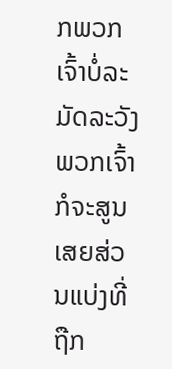ກພວກເຈົ້າບໍ່ລະມັດລະວັງ ພວກເຈົ້າກໍຈະສູນເສຍສ່ວນແບ່ງທີ່ຖືກ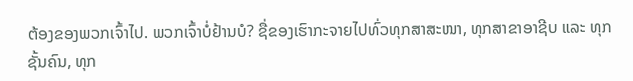ຕ້ອງຂອງພວກເຈົ້າໄປ. ພວກເຈົ້າບໍ່ຢ້ານບໍ? ຊື່ຂອງເຮົາກະຈາຍໄປທົ່ວທຸກສາສະໜາ, ທຸກສາຂາອາຊີບ ແລະ ທຸກຊັ້ນຄົນ, ທຸກ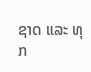ຊາດ ແລະ ທຸກ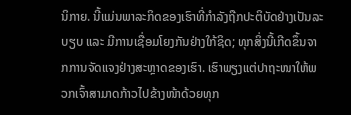ນິກາຍ. ນີ້ແມ່ນພາລະກິດຂອງເຮົາທີ່ກໍາລັງຖືກປະຕິບັດຢ່າງເປັນລະບຽບ ແລະ ມີການເຊື່ອມໂຍງກັນຢ່າງໃກ້ຊິດ; ທຸກສິ່ງນີ້ເກີດຂຶ້ນຈາກການຈັດແຈງຢ່າງສະຫຼາດຂອງເຮົາ. ເຮົາພຽງແຕ່ປາຖະໜາໃຫ້ພວກເຈົ້າສາມາດກ້າວໄປຂ້າງໜ້າດ້ວຍທຸກ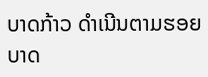ບາດກ້າວ ດໍາເນີນຕາມຮອຍບາດ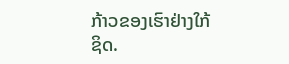ກ້າວຂອງເຮົາຢ່າງໃກ້ຊິດ.